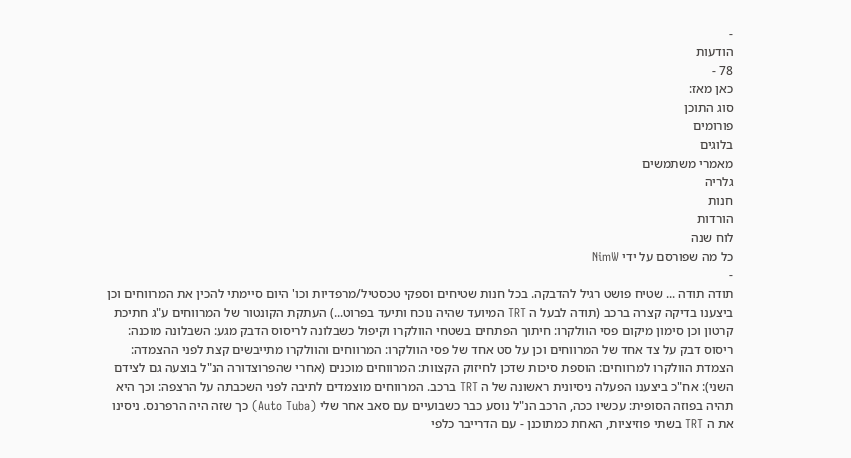-
הודעות
78 -
כאן מאז:
סוג התוכן
פורומים
בלוגים
מאמרי משתמשים
גלריה
חנות
הורדות
לוח שנה
כל מה שפורסם על ידי NimW
-
תודה תודה ... שטיח פושט רגיל להדבקה. בכל חנות שטיחים וספקי טכסטיל/מרפדיות וכו' היום סיימתי להכין את המרווחים וכן ביצענו בדיקה קצרה ברכב (תודה לבעל ה TRT המיועד שהיה נוכח ותיעד בפרוט...) העתקת הקונטור של המרווחים ע"ג חתיכת קרטון וכן סימון מיקום פסי הוולקרו: חיתוך הפתחים בשטחי הוולקרו וקיפול כשבלונה לריסוס הדבק מגע: השבלונה מוכנה: ריסוס דבק על צד אחד של המרווחים וכן על סט אחד של פסי הוולקרו: המרווחים והוולקרו מתייבשים קצת לפני ההצמדה: הצמדת הוולקרו למרווחים: הוספת סיכות שדכן לחיזוק הקצוות: המרווחים מוכנים (אחרי שהפרוצדורה הנ"ל בוצעה גם לצידם השני): אח"כ ביצענו הפעלה ניסיונית ראשונה של ה TRT ברכב. המרווחים מוצמדים לתיבה לפני השכבתה על הרצפה: וכך היא תהיה בפוזה הסופית: עכשיו ככה, הרכב הנ"ל נוסע כבר כשבועיים עם סאב אחר שלי (Auto Tuba) כך שזה היה הרפרנס. ניסינו את ה TRT בשתי פוזיציות, האחת כמתוכנן - עם הדרייבר כלפי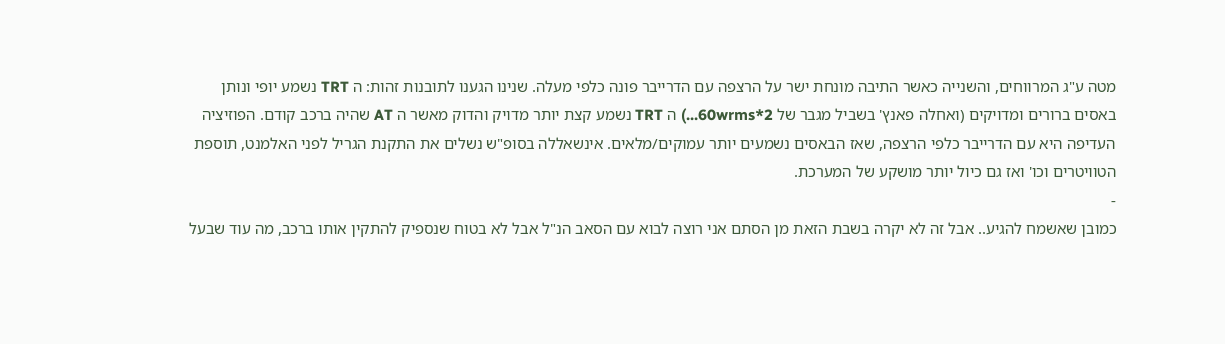מטה ע"ג המרווחים, והשנייה כאשר התיבה מונחת ישר על הרצפה עם הדרייבר פונה כלפי מעלה. שנינו הגענו לתובנות זהות: ה TRT נשמע יופי ונותן באסים ברורים ומדויקים (ואחלה פאנץ' בשביל מגבר של 2*60wrms...) ה TRT נשמע קצת יותר מדויק והדוק מאשר ה AT שהיה ברכב קודם. הפוזיציה העדיפה היא עם הדרייבר כלפי הרצפה, שאז הבאסים נשמעים יותר עמוקים/מלאים. אינשאללה בסופ"ש נשלים את התקנת הגריל לפני האלמנט, תוספת הטוויטרים וכו' ואז גם כיול יותר מושקע של המערכת.
-
כמובן שאשמח להגיע.. אבל זה לא יקרה בשבת הזאת מן הסתם אני רוצה לבוא עם הסאב הנ"ל אבל לא בטוח שנספיק להתקין אותו ברכב, מה עוד שבעל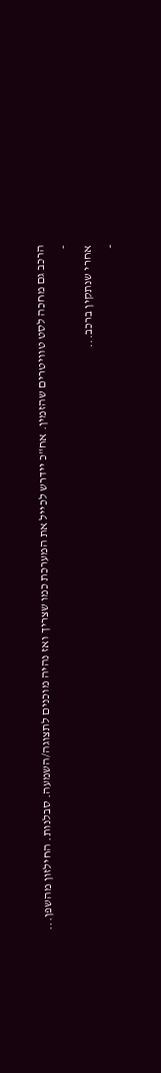הרכב גם מחכה לסט טוויטרים שהזמין. אח"כ יידרש לכייל את המערכת כמו שצריך ואז נהיה מוכנים לתצוגה/השמעה. סבלנות. החילזון מהשפן...
-
אחרי שנתקין ברכב...
-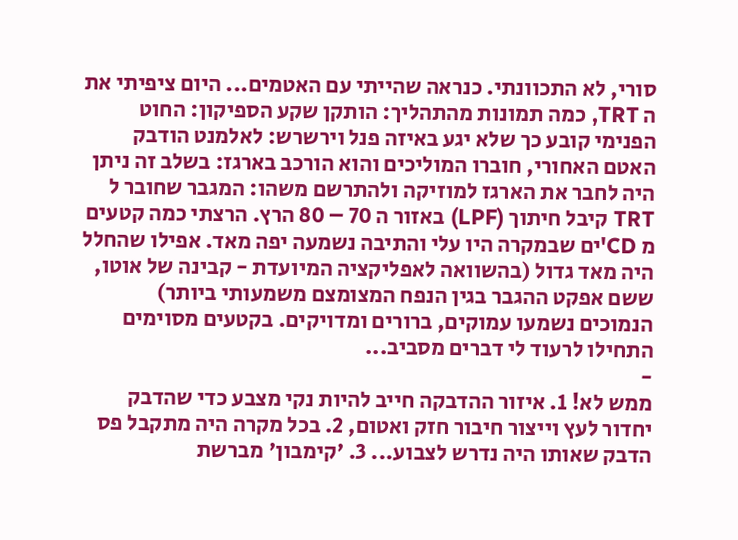סורי, לא התכוונתי. כנראה שהייתי עם האטמים... היום ציפיתי את ה TRT, כמה תמונות מהתהליך: הותקן שקע הספיקון: החוט הפנימי קובע כך שלא יגע באיזה פנל וירשרש: לאלמנט הודבק האטם האחורי, חוברו המוליכים והוא הורכב בארגז: בשלב זה ניתן היה לחבר את הארגז למוזיקה ולהתרשם משהו: המגבר שחובר ל TRT קיבל חיתוך (LPF) באזור ה 70 – 80 הרץ. הרצתי כמה קטעים מ CD'ים שבמקרה היו עלי והתיבה נשמעה יפה מאד. אפילו שהחלל היה מאד גדול (בהשוואה לאפליקציה המיועדת - קבינה של אוטו, ששם אפקט ההגבר בגין הנפח המצומצם משמעותי ביותר) הנמוכים נשמעו עמוקים, ברורים ומדויקים. בקטעים מסוימים התחילו לרעוד לי דברים מסביב...
-
ממש לא! 1. איזור ההדבקה חייב להיות נקי מצבע כדי שהדבק יחדור לעץ וייצור חיבור חזק ואטום, 2. בכל מקרה היה מתקבל פס הדבק שאותו היה נדרש לצבוע... 3. 'קימבון' מברשת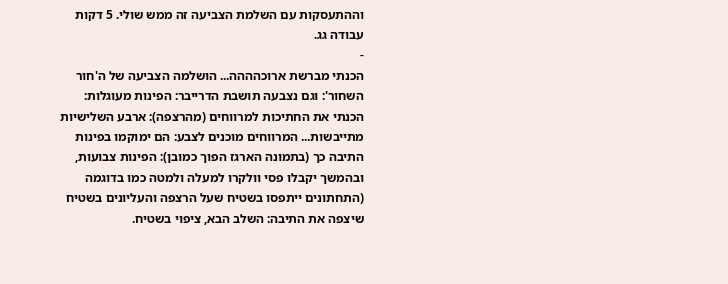וההתעסקות עם השלמת הצביעה זה ממש שולי. 5 דקות עבודה גג.
-
הכנתי מברשת ארוכהההה... הושלמה הצביעה של ה'חור השחור': וגם נצבעה תושבת הדרייבר: הפינות מעוגלות: הכנתי את החתיכות למרווחים (מהרצפה): ארבע השלישיות מתייבשות... המרווחים מוכנים לצבע: הם ימוקמו בפינות התיבה כך (בתמונה הארגז הפוך כמובן): הפינות צבועות, ובהמשך יקבלו פסי וולקרו למעלה ולמטה כמו בדוגמה (התחתונים ייתפסו בשטיח שעל הרצפה והעליונים בשטיח שיצפה את התיבה: השלב הבא, ציפוי בשטיח.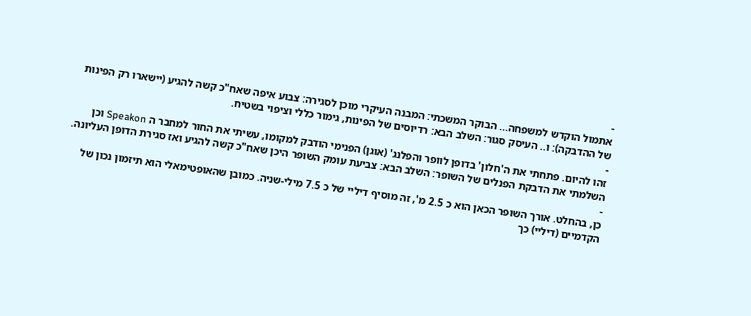-
אתמול הוקדש למשפחה... הבוקר המשכתי: המבנה העיקרי מוכן לסגירה: צבוע איפה שאח"כ קשה להגיע (יישארו רק הפינות של ההדבקה): ו.. העיסק סגור: השלב הבא: רדיוסים של הפינות, גימור כללי וציפוי בשטיח.
-
זהו להיום. פתחתי את ה'חלון' בדופן לוופר והפלנג' (אוגן) הפנימי הודבק למקומו, עשיתי את החור למחבר ה Speakon וכן השלמתי את הדבקת הפנלים של השופר: השלב הבא: צביעת עומק השופר היכן שאח"כ קשה להגיע ואז סגירת הדופן העליונה.
-
כן, בהחלט. אורך השופר הכאן הוא כ 2.5 מ', זה מוסיף דיליי של כ 7.5 מילי-שניה. כמובן שהאופטימאלי הוא תיזמון נכון של הקדמיים (דיליי) כך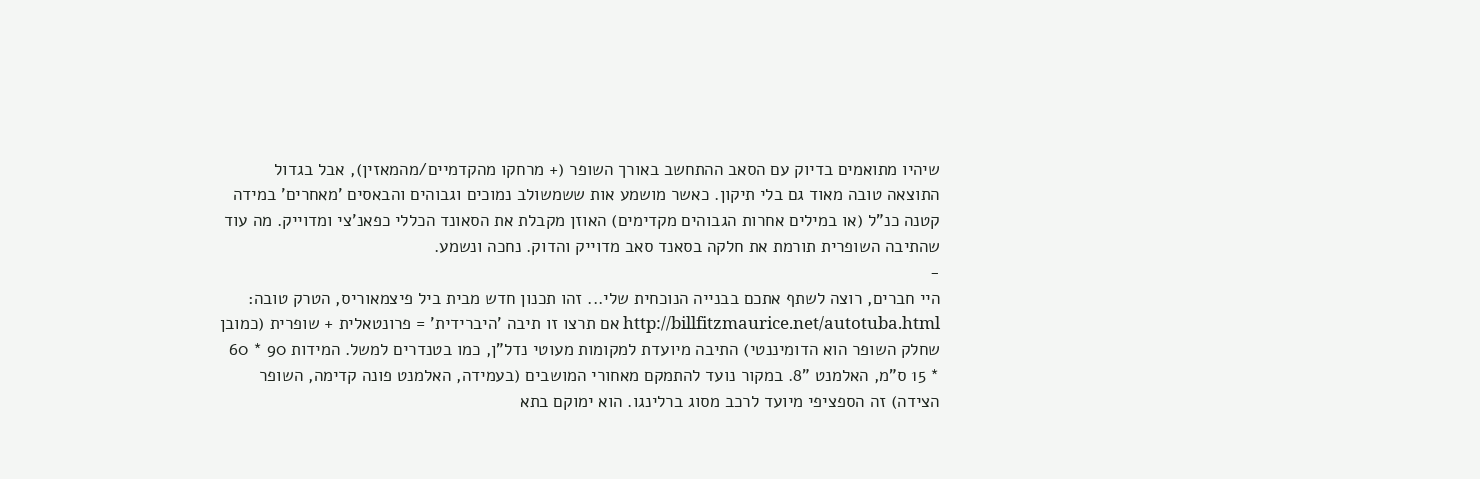שיהיו מתואמים בדיוק עם הסאב ההתחשב באורך השופר (+ מרחקו מהקדמיים/מהמאזין), אבל בגדול התוצאה טובה מאוד גם בלי תיקון. כאשר מושמע אות ששמשולב נמוכים וגבוהים והבאסים 'מאחרים' במידה קטנה כנ"ל (או במילים אחרות הגבוהים מקדימים) האוזן מקבלת את הסאונד הכללי כפאנ'צי ומדוייק. מה עוד שהתיבה השופרית תורמת את חלקה בסאנד סאב מדוייק והדוק. נחכה ונשמע.
-
היי חברים, רוצה לשתף אתכם בבנייה הנוכחית שלי... זהו תכנון חדש מבית ביל פיצמאוריס, הטרק טובה: http://billfitzmaurice.net/autotuba.html אם תרצו זו תיבה 'היברידית' = פרונטאלית + שופרית (כמובן שחלק השופר הוא הדומיננטי) התיבה מיועדת למקומות מעוטי נדל"ן, כמו בטנדרים למשל. המידות 90 * 60 * 15 ס"מ, האלמנט "8. במקור נועד להתמקם מאחורי המושבים (בעמידה, האלמנט פונה קדימה, השופר הצידה) זה הספציפי מיועד לרכב מסוג ברלינגו. הוא ימוקם בתא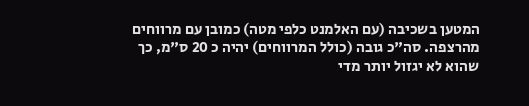המטען בשכיבה (עם האלמנט כלפי מטה) כמובן עם מרווחים מהרצפה. סה"כ גובה (כולל המרווחים) יהיה כ 20 ס"מ, כך שהוא לא יגזול יותר מדי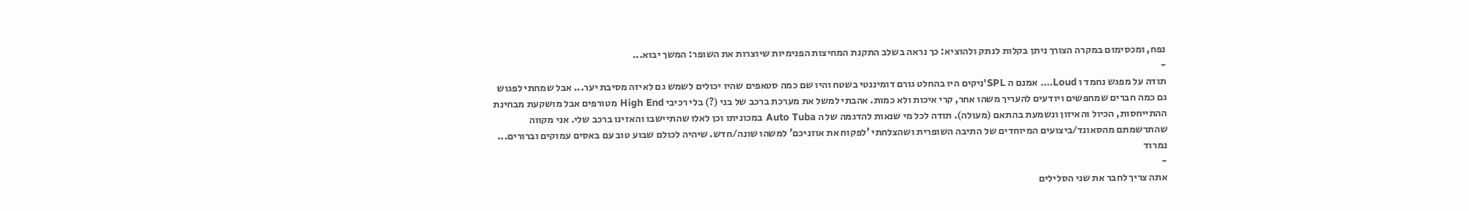נפח, ומכסימום במקרה הצורך ניתן בקלות לנתק ולהוציא: כך נראה בשלב התקנת המחיצות הפנימיות שיוצרות את השופר: המשך יבוא...
-
תודה על מפגש נחמד ו Loud.... אמנם ה SPL'ניקים היו בהחלט גורם דומיננטי בשטח והיו שם כמה סטאפים שהיו יכולים לשמש גם לאיזה מסיבת יער... אבל שמחתי לפגוש גם כמה חברים שמחפשים ויודעים להעריך משהו אחר, קרי איכות ולא כמות. אהבתי למשל את מערכת ברכב של בני (?) בלי רכיבי High End מטורפים אבל מושקעת מבחינת ההתייחסות, הכיול והאיזון ונשמעת בהתאם (מעולה). תודה לכל מי שנאות להדגמה של ה Auto Tuba במכוניתו וכן לאלו שהתיישבו והאזינו ברכב שלי. אני מקווה שהתרשמתם מהסאונד/ביצועים המיוחדים של התיבה השופרית ושהצלחתי 'לפקוח את אוזניכם' למשהו שונה/חדש. שיהיה לכולם שבוע טוב עם באסים עמוקים וברורים... נמרוד
-
אתה צריך לחבר את שני הסלילים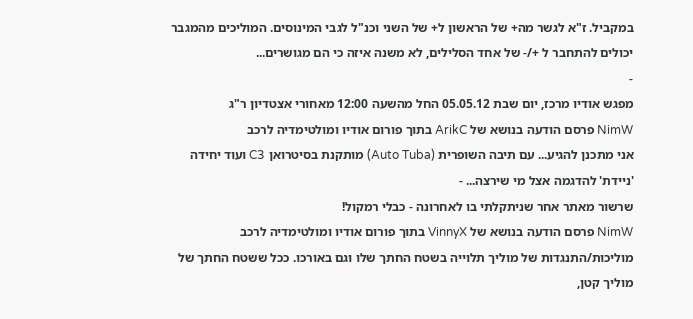במקביל. ז"א לגשר מה+ של הראשון ל+ של השני וכנ"ל לגבי המינוסים. המוליכים מהמגבר יכולים להתחבר ל +/- של אחד הסלילים, לא משנה איזה כי הם מגושרים...
-
מפגש אודיו מרכז, יום שבת 05.05.12 החל מהשעה 12:00 מאחורי אצטדיון ר"ג
NimW פרסם הודעה בנושא של ArikC בתוך פורום אודיו ומולטימדיה לרכב
אני מתכנן להגיע... עם תיבה השופרית (Auto Tuba) מותקנת בסיטרואן C3 ועוד יחידה 'ניידת' להדגמה אצל מי שירצה... -
שרשור מאתר אחר שניתקלתי בו לאחרונה - כבלי רמקול!
NimW פרסם הודעה בנושא של VinnyX בתוך פורום אודיו ומולטימדיה לרכב
מוליכות/התנגדות של מוליך תלוייה בשטח החתך שלו וגם באורכו. ככל ששטח החתך של מוליך קטן,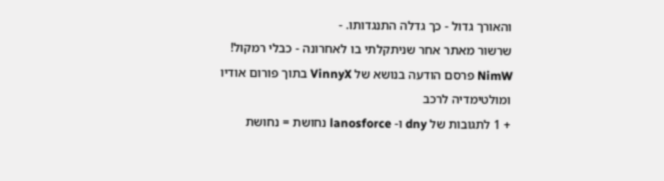והאורך גדול - כך גדלה התנגדותו. -
שרשור מאתר אחר שניתקלתי בו לאחרונה - כבלי רמקול!
NimW פרסם הודעה בנושא של VinnyX בתוך פורום אודיו ומולטימדיה לרכב
+ 1 לתגובות של dny ו- lanosforce נחושת = נחושת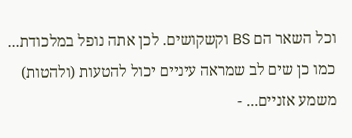וכל השאר הם BS וקשקושים. לכן אתה נופל במלכודת... כמו כן שים לב שמראה עיניים יכול להטעות (ולהטות) משמע אזניים... -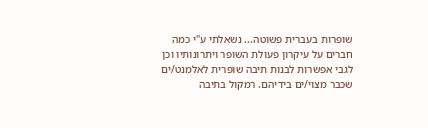שופרות בעברית פשוטה... נשאלתי ע"י כמה חברים על עיקרון פעולת השופר ויתרונותיו וכן לגבי אפשרות לבנות תיבה שופרית לאלמנט/ים שכבר מצוי/ים בידיהם. רמקול בתיבה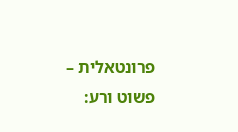פרונטאלית – פשוט ורע: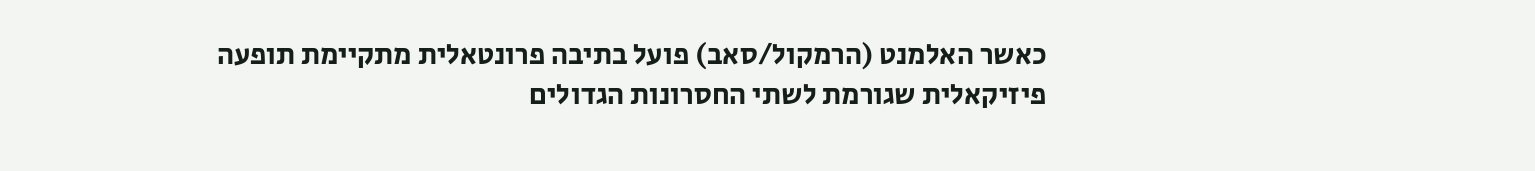כאשר האלמנט (הרמקול/סאב) פועל בתיבה פרונטאלית מתקיימת תופעה פיזיקאלית שגורמת לשתי החסרונות הגדולים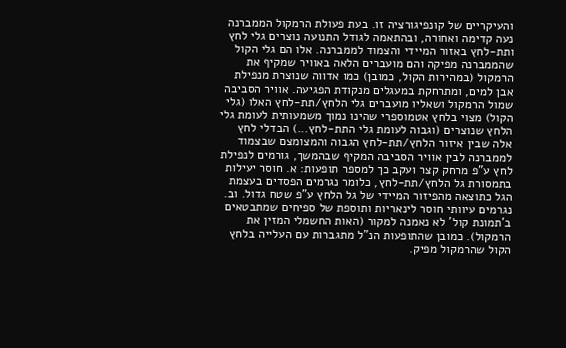והעיקריים של קונפיגורציה זו. בעת פעולת הרמקול הממברנה נעה קדימה ואחורה, ובהתאמה לגודל התנועה נוצרים גלי לחץ ותת-לחץ באזור המיידי והצמוד לממברנה. אלו הם גלי הקול שהממברנה מפיקה והם מועברים הלאה באוויר שמקיף את הרמקול (במהירות הקול, כמובן) כמו אדווה שנוצרת מנפילת אבן למים, ומתרחקת במעגלים מנקודת הפגיעה. אוויר הסביבה שמול הרמקול ושאליו מועברים גלי הלחץ/תת-לחץ האלו (גלי הקול) מצוי בלחץ אטמוספרי שהינו נמוך משמעותית לעומת גלי הלחץ שנוצרים (וגבוה לעומת גלי התת-לחץ...) הבדלי לחץ אלה שבין איזור הלחץ/תת-לחץ הגבוה והמצומצם שבצמוד לממברנה לבין אוויר הסביבה המקיף שבהמשך, גורמים לנפילת לחץ ע"פ מרחק קצר ועקב כך למספר תופעות: א. חוסר יעילות בתמסורת גל הלחץ/תת-לחץ, כלומר נגרמים הפסדים בעצמת הגל כתוצאה מהפיזור המיידי של גל הלחץ ע"פ שטח גדול. וב. נגרמים עיוותי חוסר לינאריות ותוספת של ספיחים שמתבטאים ב'תמונת קול' לא נאמנה למקור (האות החשמלי המזין את הרמקול). כמובן שהתופעות הנ"ל מתגברות עם העלייה בלחץ הקול שהרמקול מפיק.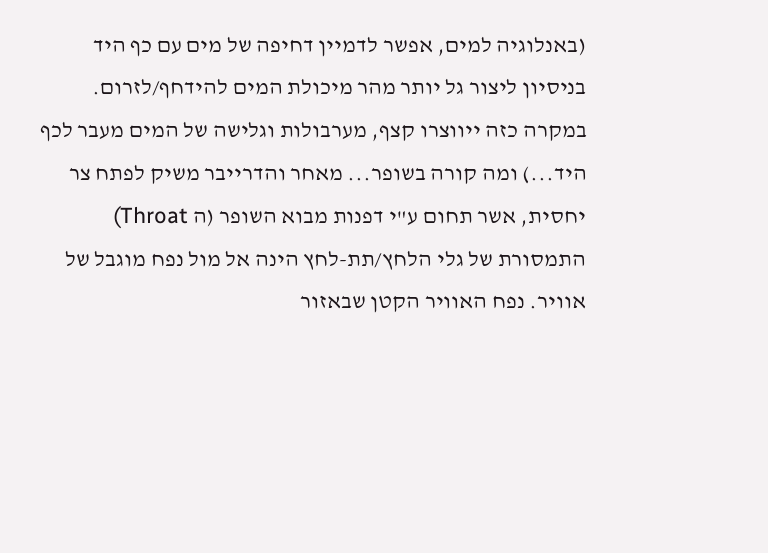(באנלוגיה למים, אפשר לדמיין דחיפה של מים עם כף היד בניסיון ליצור גל יותר מהר מיכולת המים להידחף/לזרום. במקרה כזה ייווצרו קצף, מערבולות וגלישה של המים מעבר לכף היד...) ומה קורה בשופר... מאחר והדרייבר משיק לפתח צר יחסית, אשר תחום ע"י דפנות מבוא השופר (ה Throat) התמסורת של גלי הלחץ/תת-לחץ הינה אל מול נפח מוגבל של אוויר. נפח האוויר הקטן שבאזור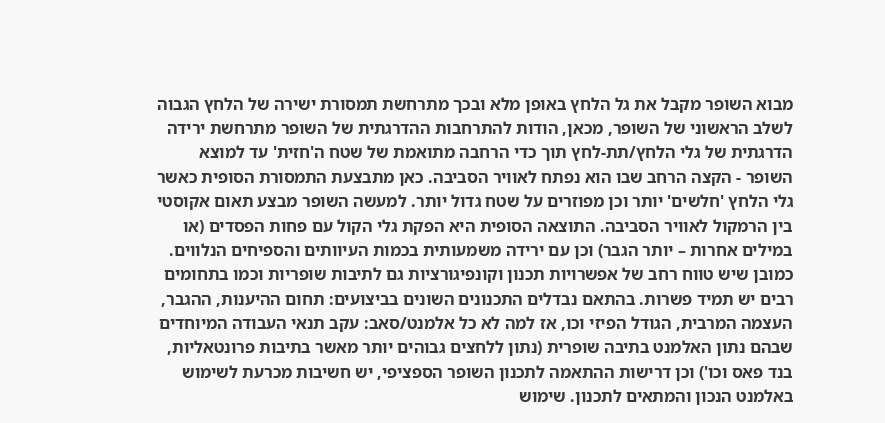מבוא השופר מקבל את גל הלחץ באופן מלא ובכך מתרחשת תמסורת ישירה של הלחץ הגבוה לשלב הראשוני של השופר, מכאן, הודות להתרחבות ההדרגתית של השופר מתרחשת ירידה הדרגתית של גלי הלחץ/תת-לחץ תוך כדי הרחבה מתואמת של שטח ה'חזית' עד למוצא השופר - הקצה הרחב שבו הוא נפתח לאוויר הסביבה. כאן מתבצעת התמסורת הסופית כאשר גלי הלחץ 'חלשים' יותר וכן מפוזרים על שטח גדול יותר. למעשה השופר מבצע תאום אקוסטי בין הרמקול לאוויר הסביבה. התוצאה הסופית היא הפקת גלי הקול עם פחות הפסדים (או במילים אחרות – יותר הגבר) וכן עם ירידה משמעותית בכמות העיוותים והספיחים הנלווים. כמובן שיש טווח רחב של אפשרויות תכנון וקונפיגורציות גם לתיבות שופריות וכמו בתחומים רבים יש תמיד פשרות. בהתאם נבדלים התכנונים השונים בביצועים: תחום ההיענות, ההגבר, העצמה המרבית, הגודל הפיזי וכו, אז למה לא כל אלמנט/סאב: עקב תנאי העבודה המיוחדים שבהם נתון האלמנט בתיבה שופרית (נתון ללחצים גבוהים יותר מאשר בתיבות פרונטאליות, בנד פאס וכו') וכן דרישות ההתאמה לתכנון השופר הספציפי, יש חשיבות מכרעת לשימוש באלמנט הנכון והמתאים לתכנון. שימוש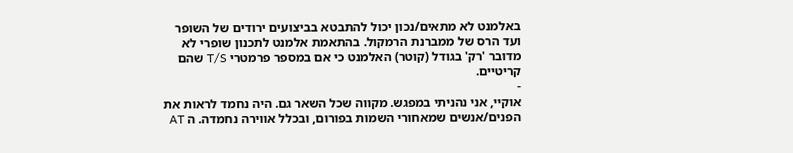באלמנט לא מתאים/נכון יכול להתבטא בביצועים ירודים של השופר ועד הרס של ממברנת הרמקול. בהתאמת אלמנט לתכנון שופרי לא מדובר 'רק' בגודל (קוטר) האלמנט כי אם במספר פרמטרי T/S שהם קריטיים.
-
אוקיי, אני נהניתי במפגש. מקווה שכל השאר גם. היה נחמד לראות את הפנים/אנשים שמאחורי השמות בפורום, ובכלל אווירה נחמדה. ה AT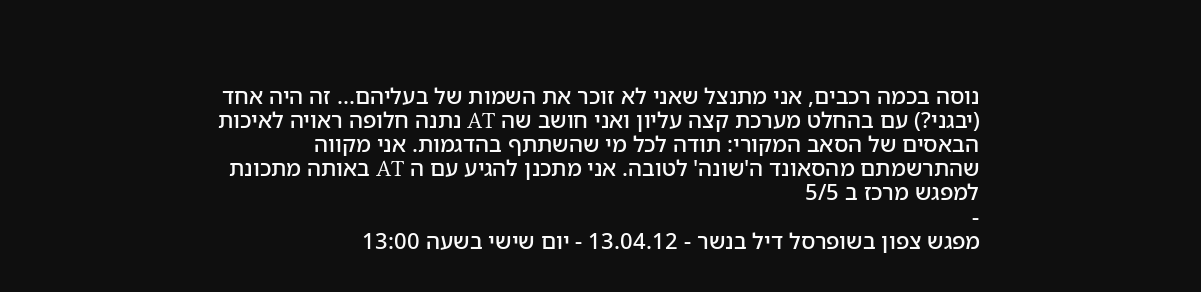נוסה בכמה רכבים, אני מתנצל שאני לא זוכר את השמות של בעליהם... זה היה אחד (יבגני?) עם בהחלט מערכת קצה עליון ואני חושב שה AT נתנה חלופה ראויה לאיכות הבאסים של הסאב המקורי: תודה לכל מי שהשתתף בהדגמות. אני מקווה שהתרשמתם מהסאונד ה'שונה' לטובה. אני מתכנן להגיע עם ה AT באותה מתכונת למפגש מרכז ב 5/5
-
מפגש צפון בשופרסל דיל בנשר - 13.04.12 - יום שישי בשעה 13:00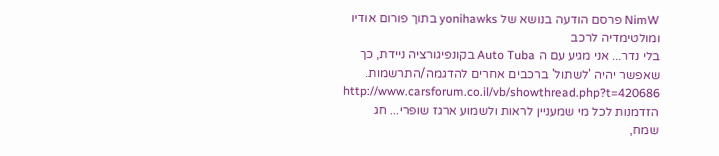NimW פרסם הודעה בנושא של yonihawks בתוך פורום אודיו ומולטימדיה לרכב
בלי נדר... אני מגיע עם ה Auto Tuba בקונפיגורציה ניידת, כך שאפשר יהיה 'לשתול' ברכבים אחרים להדגמה/התרשמות. http://www.carsforum.co.il/vb/showthread.php?t=420686 הזדמנות לכל מי שמעניין לראות ולשמוע ארגז שופרי... חג שמח,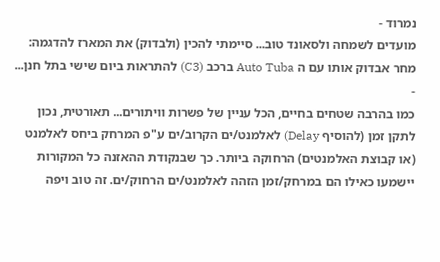נמרוד -
מועדים לשמחה ולסאונד טוב... סיימתי להכין (ולבדוק) את המארז להדגמה: מחר אבדוק אותו עם ה Auto Tuba ברכב (C3) להתראות ביום שישי בתל חנן...
-
כמו בהרבה שטחים בחיים, הכל עניין של פשרות וויתורים... תאורטית, נכון לתקן זמן (להוסיף Delay) לאלמנט/ים הקרוב/ים ע"פ המרחק ביחס לאלמנט (או קבוצת האלמנטים) הרחוקה ביותר. כך שבנקודת ההאזנה כל המקורות יישמעו כאילו הם במרחק/זמן הזהה לאלמנט/ים הרחוק/ים. זה טוב ויפה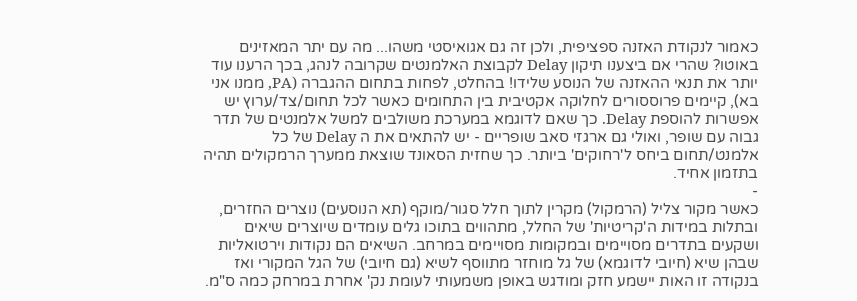כאמור לנקודת האזנה ספציפית, ולכן זה גם אגואיסטי משהו... מה עם יתר המאזינים באוטו? שהרי אם ביצענו תיקון Delay לקבוצת האלמנטים שקרובה לנהג, בכך הרענו עוד יותר את תנאי ההאזנה של הנוסע שלידו! בהחלט, לפחות בתחום ההגברה (PA, ממנו אני בא), קיימים פרוססורים לחלוקה אקטיבית בין התחומים כאשר לכל תחום/צד/ערוץ יש אפשרות להוספת Delay. כך שאם לדוגמא במערכת משולבים למשל אלמנטים של תדר גבוה עם שופר, ואולי גם ארגזי סאב שופריים - יש להתאים את ה Delay של כל אלמנט/תחום ביחס ל'רחוקים' ביותר. כך שחזית הסאונד שוצאת ממערך הרמקולים תהיה בתזמון אחיד.
-
כאשר מקור צליל (הרמקול) מקרין לתוך חלל סגור/מוקף (תא הנוסעים) נוצרים החזרים, ובתלות במידות ה'קריטיות' של החלל, מתהווים בתוכו גלים עומדים שיוצרים שיאים ושקעים בתדרים מסויימים ובמקומות מסויימים במרחב. השיאים הם נקודות וירטואליות שבהן שיא (חיובי לדוגמא) של גל מוחזר מתווסף לשיא (גם חיובי) של הגל המקורי ואז בנקודה זו האות יישמע חזק ומודגש באופן משמעותי לעומת נק' אחרת במרחק כמה ס"מ.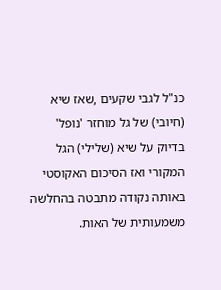כנ"ל לגבי שקעים ,שאז שיא (חיובי) של גל מוחזר 'נופל' בדיוק על שיא (שלילי) הגל המקורי ואז הסיכום האקוסטי באותה נקודה מתבטה בהחלשה משמעותית של האות.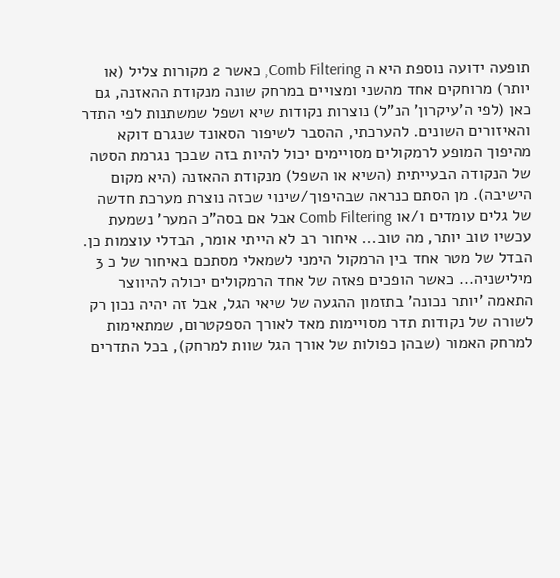תופעה ידועה נוספת היא ה Comb Filtering, כאשר 2 מקורות צליל (או יותר) מרוחקים אחד מהשני ומצויים במרחק שונה מנקודת ההאזנה, גם כאן (לפי ה'עיקרון' הנ"ל) נוצרות נקודות שיא ושפל שמשתנות לפי התדר והאיזורים השונים. להערכתי, ההסבר לשיפור הסאונד שנגרם דוקא מהיפוך המופע לרמקולים מסויימים יכול להיות בזה שבכך נגרמת הסטה של הנקודה הבעייתית (השיא או השפל) מנקודת ההאזנה (היא מקום הישיבה). מן הסתם כנראה שבהיפוך/שינוי שכזה נוצרת מערכת חדשה של גלים עומדים ו/או Comb Filtering אבל אם בסה"כ המער' נשמעת עכשיו טוב יותר, מה טוב... איחור רב לא הייתי אומר, הבדלי עוצמות כן. הבדל של מטר אחד בין הרמקול הימני לשמאלי מסתכם באיחור של כ 3 מילישניה... כאשר הופכים פאזה של אחד הרמקולים יכולה להיווצר התאמה 'יותר נכונה' בתזמון ההגעה של שיאי הגל, אבל זה יהיה נכון רק לשורה של נקודות תדר מסויימות מאד לאורך הספקטרום, שמתאימות למרחק האמור (שבהן כפולות של אורך הגל שוות למרחק), בכל התדרים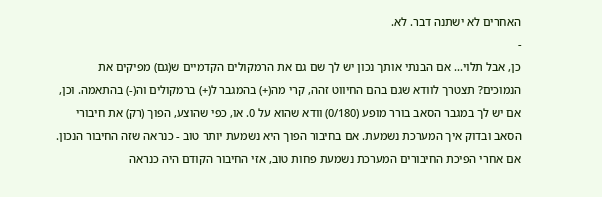האחרים לא ישתנה דבר. לא.
-
כן, אבל תלוי... אם הבנתי אותך נכון יש לך שם גם את הרמקולים הקדמיים ש(גם) מפיקים את הנמוכים? תצטרך לוודא שגם בהם החיווט זהה, קרי מה(+) בהמגבר ל(+) ברמקולים וה(-) בהתאמה. וכן, אם יש לך במגבר הסאב בורר מופע (0/180) וודא שהוא על 0. או, כפי שהוצע, הפוך (רק) את חיבורי הסאב ובדוק איך המערכת נשמעת. אם בחיבור הפוך היא נשמעת יותר טוב - כנראה שזה החיבור הנכון. אם אחרי הפיכת החיבורים המערכת נשמעת פחות טוב, אזי החיבור הקודם היה כנראה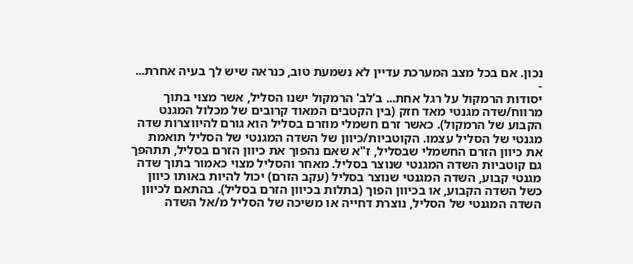נכון. אם בכל מצב המערכת עדיין לא נשמעת טוב, כנראה שיש לך בעיה אחרת...
-
יסודות הרמקול על רגל אחת... ב'לב' הרמקול ישנו הסליל, אשר מצוי בתוך מרווח/שדה מגנטי מאד חזק (בין הקטבים המאוד קרובים של מכלול המגנט הקבוע של הרמקול). כאשר זרם חשמלי מוזרם בסליל הוא גורם להיווצרות שדה מגנטי של הסליל עצמו. הקוטביות/כיוון של השדה המגנטי של הסליל תואמת את כיוון הזרם החשמלי שבסליל, ז"א שאם נהפוך את כיוון הזרם בסליל, תתהפך גם קוטביות השדה המגנטי שנוצר בסליל. מאחר והסליל מצוי כאמור בתוך שדה מגנטי קבוע, השדה המגנטי שנוצר בסליל (עקב הזרם) יכול להיות באותו כיוון כשל השדה הקבוע, או בכיוון הפוך (בתלות בכיוון הזרם בסליל). בהתאם לכיוון השדה המגנטי של הסליל, נוצרת דחייה או משיכה של הסליל מ/אל השדה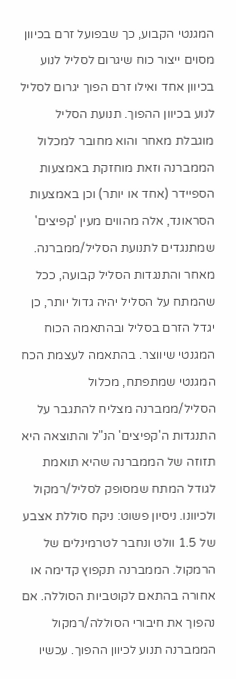המגנטי הקבוע, כך שבפועל זרם בכיוון מסוים ייצור כוח שיגרום לסליל לנוע בכיוון אחד ואילו זרם הפוך יגרום לסליל לנוע בכיוון ההפוך. תנועת הסליל מוגבלת מאחר והוא מחובר למכלול הממברנה וזאת מוחזקת באמצעות הספיידר (אחד או יותר) וכן באמצעות הסראונד, אלה מהווים מעין 'קפיצים' שמתנגדים לתנועת הסליל/ממברנה. מאחר והתנגדות הסליל קבועה, ככל שהמתח על הסליל יהיה גדול יותר, כן יגדל הזרם בסליל ובהתאמה הכוח המגנטי שיווצר. בהתאמה לעצמת הכח המגנטי שמתפתח, מכלול הסליל/ממברנה מצליח להתגבר על התנגדות ה'קפיצים' הנ"ל והתוצאה היא תזוזה של הממברנה שהיא תואמת לגודל המתח שמסופק לסליל/רמקול ולכיוונו. ניסיון פשוט: ניקח סוללת אצבע של 1.5 וולט ונחבר לטרמינלים של הרמקול. הממברנה תקפוץ קדימה או אחורה בהתאם לקוטביות הסוללה. אם נהפוך את חיבורי הסוללה/רמקול הממברנה תנוע לכיוון ההפוך. עכשיו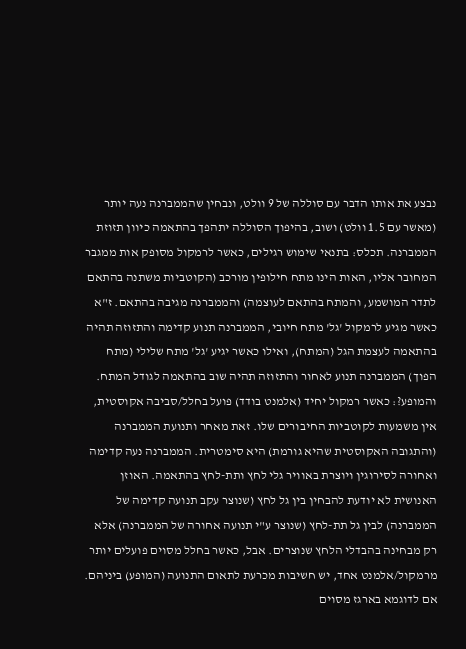נבצע את אותו הדבר עם סוללה של 9 וולט, ונבחין שהממברנה נעה יותר (מאשר עם 1.5 וולט) ושוב, בהיפוך הסוללה יתהפך בהתאמה כיוון תזוזת הממברנה. תכלס: בתנאי שימוש רגילים, כאשר לרמקול מסופק אות ממגבר המחובר אליו, האות הינו מתח חילופין מורכב (הקוטביות משתנה בהתאם לתדר המושמע, והמתח בהתאם לעוצמה) והממברנה מגיבה בהתאם. ז"א כאשר מגיע לרמקול 'גל' מתח חיובי, הממברנה תנוע קדימה והתזוזה תהיה בהתאמה לעצמת הגל (המתח), ואילו כאשר יגיע 'גל' מתח שלילי (מתח הפוך) הממברנה תנוע לאחור והתזוזה תהיה שוב בהתאמה לגודל המתח. והמופע?: כאשר רמקול יחיד (אלמנט בודד) פועל בחלל/סביבה אקוסטית, אין משמעות לקוטביות החיבורים שלו. זאת מאחר ותנועת הממברנה (והתגובה האקוסטית שהיא גורמת) היא סימטרית. הממברנה נעה קדימה ואחורה לסירוגין ויוצרת באוויר גלי לחץ ותת-לחץ בהתאמה. האוזן האנושית לא יודעת להבחין בין גל לחץ (שנוצר עקב תנועה קדימה של הממברנה) לבין גל תת-לחץ (שנוצר ע"י תנועה אחורה של הממברנה) אלא רק מבחינה בהבדלי הלחץ שנוצרים. אבל, כאשר בחלל מסוים פועלים יותר מרמקול/אלמנט אחד, יש חשיבות מכרעת לתאום התנועה (המופע) ביניהם. אם לדוגמא בארגז מסוים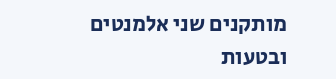מותקנים שני אלמנטים ובטעות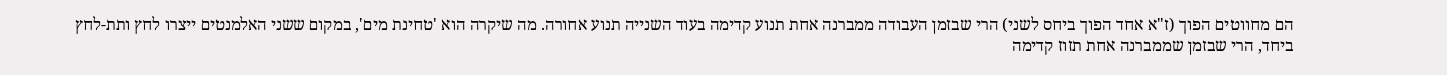הם מחווטים הפוך (ז"א אחד הפוך ביחס לשני) הרי שבזמן העבודה ממברנה אחת תנוע קדימה בעוד השנייה תנוע אחורה. מה שיקרה הוא 'טחינת מים', במקום ששני האלמנטים ייצרו לחץ ותת-לחץ ביחד, הרי שבזמן שממברנה אחת תזוז קדימה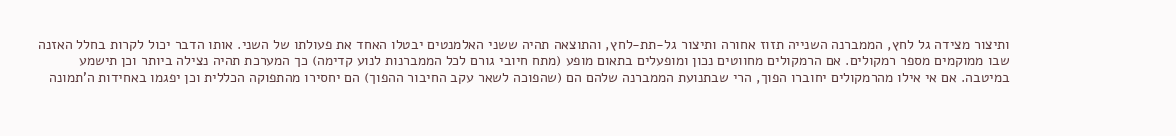ותיצור מצידה גל לחץ, הממברנה השנייה תזוז אחורה ותיצור גל-תת-לחץ, והתוצאה תהיה ששני האלמנטים יבטלו האחד את פעולתו של השני. אותו הדבר יכול לקרות בחלל האזנה שבו ממוקמים מספר רמקולים. אם הרמקולים מחווטים נכון ומופעלים בתאום מופע (מתח חיובי גורם לכל הממברנות לנוע קדימה) כך המערכת תהיה נצילה ביותר וכן תישמע במיטבה. אם אי אילו מהרמקולים יחוברו הפוך, הרי שבתנועת הממברנה שלהם הם (שהפוכה לשאר עקב החיבור ההפוך) הם יחסירו מהתפוקה הכללית וכן יפגמו באחידות ה'תמונה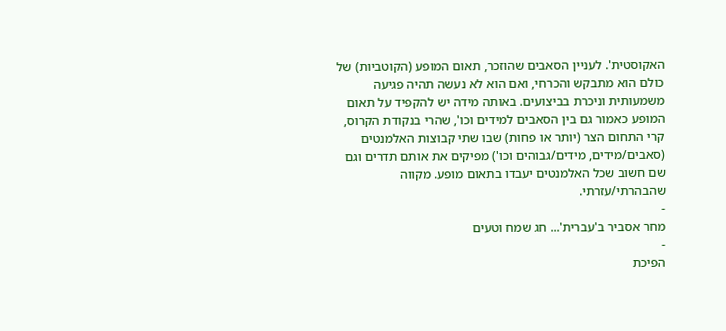האקוסטית'. לעניין הסאבים שהוזכר, תאום המופע (הקוטביות) של כולם הוא מתבקש והכרחי, ואם הוא לא נעשה תהיה פגיעה משמעותית וניכרת בביצועים. באותה מידה יש להקפיד על תאום המופע כאמור גם בין הסאבים למידים וכו', שהרי בנקודת הקרוס, קרי התחום הצר (יותר או פחות) שבו שתי קבוצות האלמנטים (סאבים/מידים, מידים/גבוהים וכו') מפיקים את אותם תדרים וגם שם חשוב שכל האלמנטים יעבדו בתאום מופע. מקווה שהבהרתי/עזרתי.
-
מחר אסביר ב'עברית'... חג שמח וטעים
-
הפיכת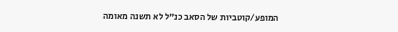המופע/קוטביות של הסאב כנ"ל לא תשנה מאומה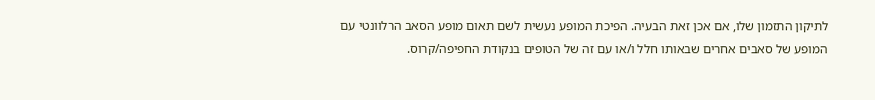לתיקון התזמון שלו, אם אכן זאת הבעיה. הפיכת המופע נעשית לשם תאום מופע הסאב הרלוונטי עם המופע של סאבים אחרים שבאותו חלל ו/או עם זה של הטופים בנקודת החפיפה/קרוס.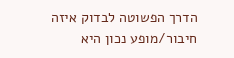הדרך הפשוטה לבדוק איזה חיבור/מופע נכון היא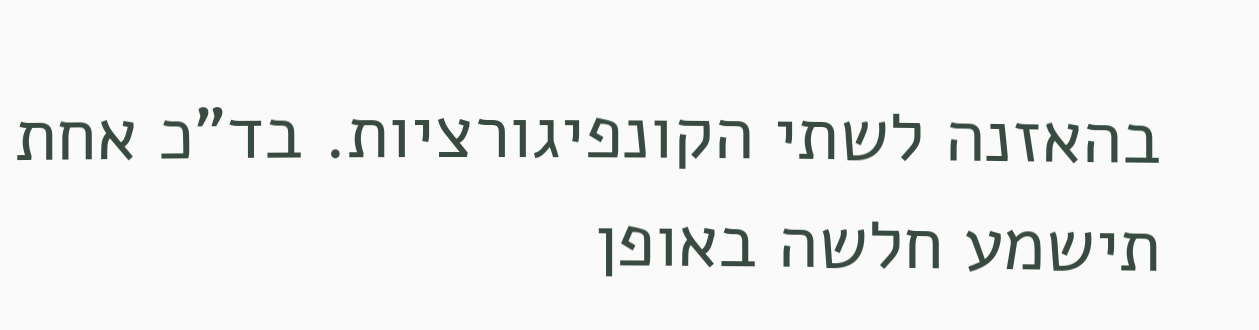בהאזנה לשתי הקונפיגורציות. בד"כ אחת תישמע חלשה באופן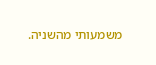משמעותי מהשניה.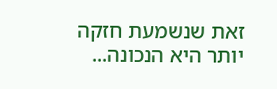זאת שנשמעת חזקה יותר היא הנכונה...